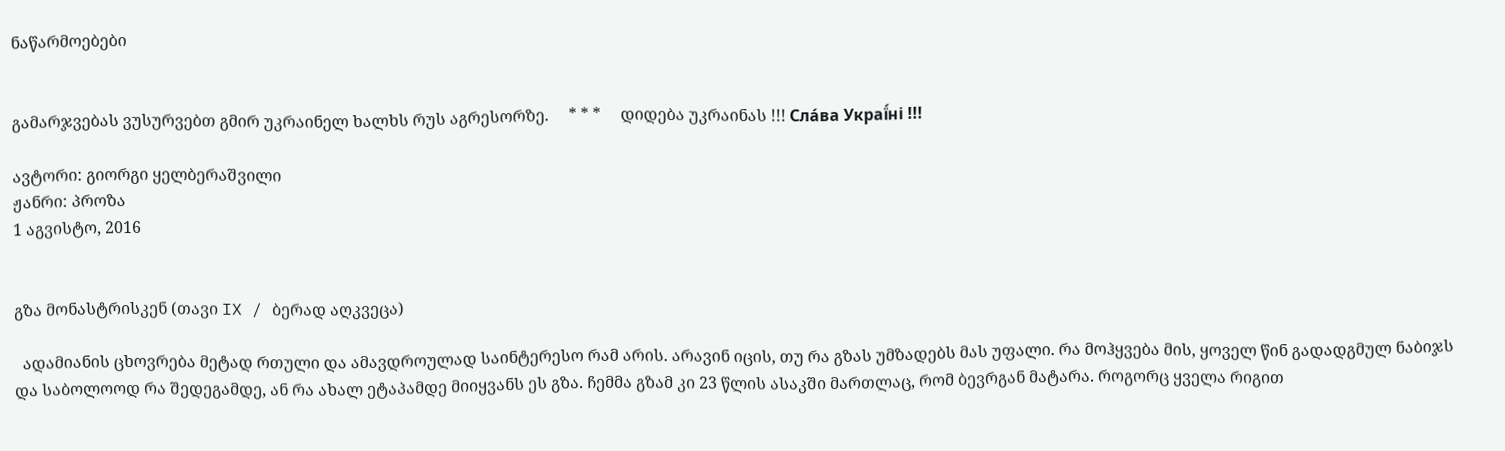ნაწარმოებები


გამარჯვებას ვუსურვებთ გმირ უკრაინელ ხალხს რუს აგრესორზე.     * * *     დიდება უკრაინას !!! Сла́ва Украї́ні !!!

ავტორი: გიორგი ყელბერაშვილი
ჟანრი: პროზა
1 აგვისტო, 2016


გზა მონასტრისკენ (თავი IX / ბერად აღკვეცა)

  ადამიანის ცხოვრება მეტად რთული და ამავდროულად საინტერესო რამ არის. არავინ იცის, თუ რა გზას უმზადებს მას უფალი. რა მოჰყვება მის, ყოველ წინ გადადგმულ ნაბიჯს და საბოლოოდ რა შედეგამდე, ან რა ახალ ეტაპამდე მიიყვანს ეს გზა. ჩემმა გზამ კი 23 წლის ასაკში მართლაც, რომ ბევრგან მატარა. როგორც ყველა რიგით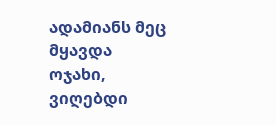ადამიანს მეც მყავდა ოჯახი, ვიღებდი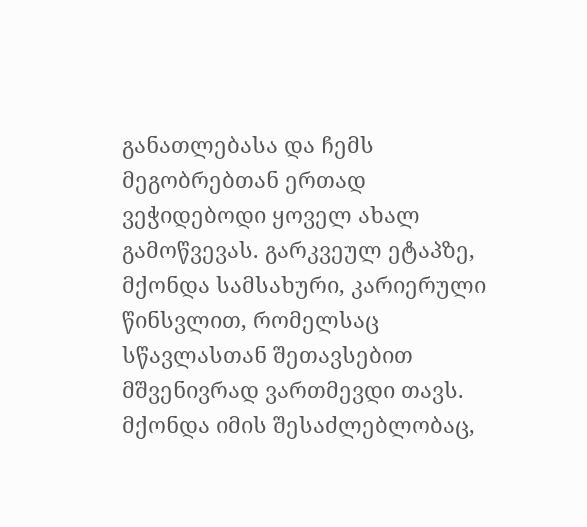განათლებასა და ჩემს მეგობრებთან ერთად ვეჭიდებოდი ყოველ ახალ გამოწვევას. გარკვეულ ეტაპზე, მქონდა სამსახური, კარიერული წინსვლით, რომელსაც სწავლასთან შეთავსებით მშვენივრად ვართმევდი თავს. მქონდა იმის შესაძლებლობაც,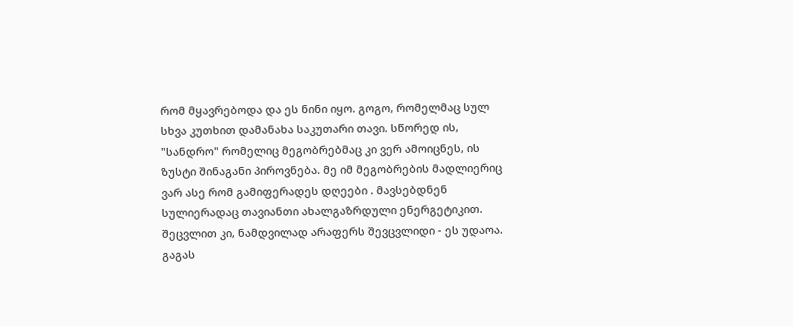რომ მყავრებოდა და ეს ნინი იყო. გოგო, რომელმაც სულ სხვა კუთხით დამანახა საკუთარი თავი. სწორედ ის, "სანდრო" რომელიც მეგობრებმაც კი ვერ ამოიცნეს, ის ზუსტი შინაგანი პიროვნება. მე იმ მეგობრების მადლიერიც ვარ ასე რომ გამიფერადეს დღეები . მავსებდნენ სულიერადაც თავიანთი ახალგაზრდული ენერგეტიკით. შეცვლით კი, ნამდვილად არაფერს შევცვლიდი - ეს უდაოა. გაგას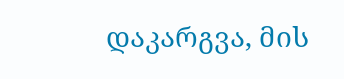დაკარგვა, მის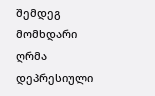შემდეგ მომხდარი ღრმა დეპრესიული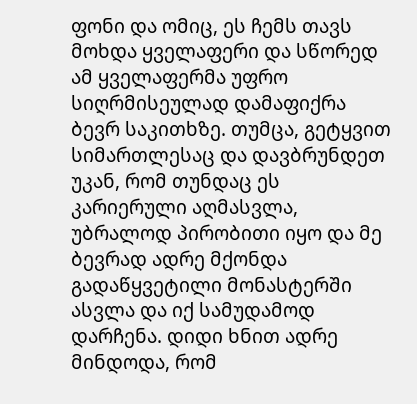ფონი და ომიც, ეს ჩემს თავს მოხდა ყველაფერი და სწორედ ამ ყველაფერმა უფრო სიღრმისეულად დამაფიქრა ბევრ საკითხზე. თუმცა, გეტყვით სიმართლესაც და დავბრუნდეთ უკან, რომ თუნდაც ეს კარიერული აღმასვლა, უბრალოდ პირობითი იყო და მე ბევრად ადრე მქონდა გადაწყვეტილი მონასტერში ასვლა და იქ სამუდამოდ დარჩენა. დიდი ხნით ადრე მინდოდა, რომ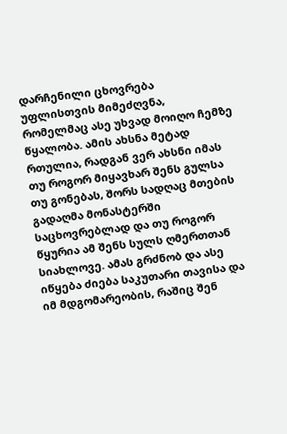დარჩენილი ცხოვრება უფლისთვის მიმეძღვნა, რომელმაც ასე უხვად მოიღო ჩემზე წყალობა. ამის ახსნა მეტად რთულია, რადგან ვერ ახსნი იმას თუ როგორ მიყავხარ შენს გულსა თუ გონებას, შორს სადღაც მთების გადაღმა მონასტერში საცხოვრებლად და თუ როგორ წყურია ამ შენს სულს ღმერთთან სიახლოვე. ამას გრძნობ და ასე იწყება ძიება საკუთარი თავისა და იმ მდგომარეობის, რაშიც შენ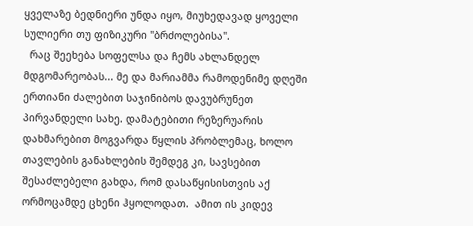ყველაზე ბედნიერი უნდა იყო, მიუხედავად ყოველი სულიერი თუ ფიზიკური "ბრძოლებისა".
  რაც შეეხება სოფელსა და ჩემს ახლანდელ მდგომარეობას... მე და მარიამმა რამოდენიმე დღეში ერთიანი ძალებით საჯინიბოს დავუბრუნეთ პირვანდელი სახე. დამატებითი რეზერუარის დახმარებით მოგვარდა წყლის პრობლემაც, ხოლო თავლების განახლების შემდეგ კი, სავსებით შესაძლებელი გახდა, რომ დასაწყისისთვის აქ ორმოცამდე ცხენი ჰყოლოდათ.  ამით ის კიდევ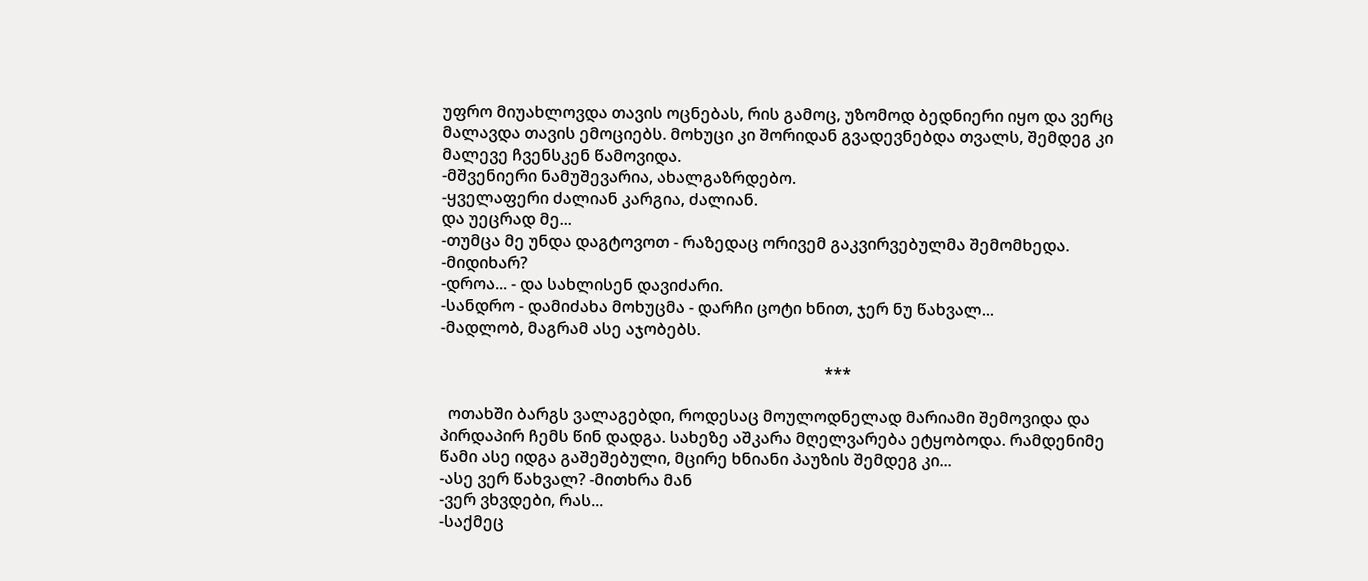უფრო მიუახლოვდა თავის ოცნებას, რის გამოც, უზომოდ ბედნიერი იყო და ვერც მალავდა თავის ემოციებს. მოხუცი კი შორიდან გვადევნებდა თვალს, შემდეგ კი მალევე ჩვენსკენ წამოვიდა.
-მშვენიერი ნამუშევარია, ახალგაზრდებო.
-ყველაფერი ძალიან კარგია, ძალიან.
და უეცრად მე...
-თუმცა მე უნდა დაგტოვოთ - რაზედაც ორივემ გაკვირვებულმა შემომხედა.
-მიდიხარ?
-დროა... - და სახლისენ დავიძარი.
-სანდრო - დამიძახა მოხუცმა - დარჩი ცოტი ხნით, ჯერ ნუ წახვალ...
-მადლობ, მაგრამ ასე აჯობებს.

                                                                                                ***

  ოთახში ბარგს ვალაგებდი, როდესაც მოულოდნელად მარიამი შემოვიდა და პირდაპირ ჩემს წინ დადგა. სახეზე აშკარა მღელვარება ეტყობოდა. რამდენიმე წამი ასე იდგა გაშეშებული, მცირე ხნიანი პაუზის შემდეგ კი...
-ასე ვერ წახვალ? -მითხრა მან
-ვერ ვხვდები, რას...
-საქმეც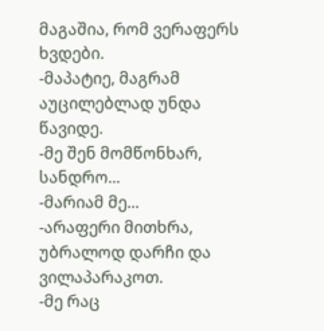მაგაშია, რომ ვერაფერს ხვდები.
-მაპატიე, მაგრამ აუცილებლად უნდა წავიდე.
-მე შენ მომწონხარ, სანდრო...
-მარიამ მე...
-არაფერი მითხრა, უბრალოდ დარჩი და ვილაპარაკოთ.
-მე რაც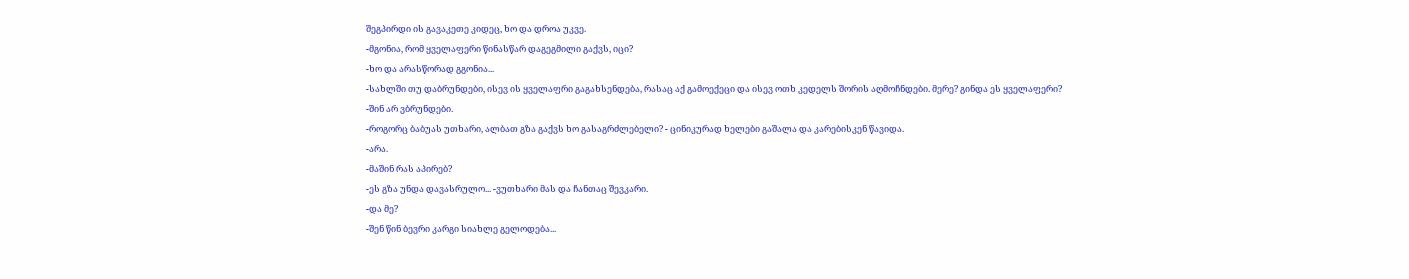შეგპირდი ის გავაკეთე კიდეც, ხო და დროა უკვე.
-მგონია, რომ ყველაფერი წინასწარ დაგეგმილი გაქვს, იცი?
-ხო და არასწორად გგონია...
-სახლში თუ დაბრუნდები, ისევ ის ყველაფრი გაგახსენდება, რასაც აქ გამოექეცი და ისევ ოთხ კედელს შორის აღმოჩნდები. მერე? გინდა ეს ყველაფერი?
-შინ არ ვბრუნდები.
-როგორც ბაბუას უთხარი, ალბათ გზა გაქვს ხო გასაგრძლებელი? - ცინიკურად ხელები გაშალა და კარებისკენ წავიდა.
-არა.
-მაშინ რას აპირებ?
-ეს გზა უნდა დავასრულო... -ვუთხარი მას და ჩანთაც შევკარი.
-და მე?
-შენ წინ ბევრი კარგი სიახლე გელოდება...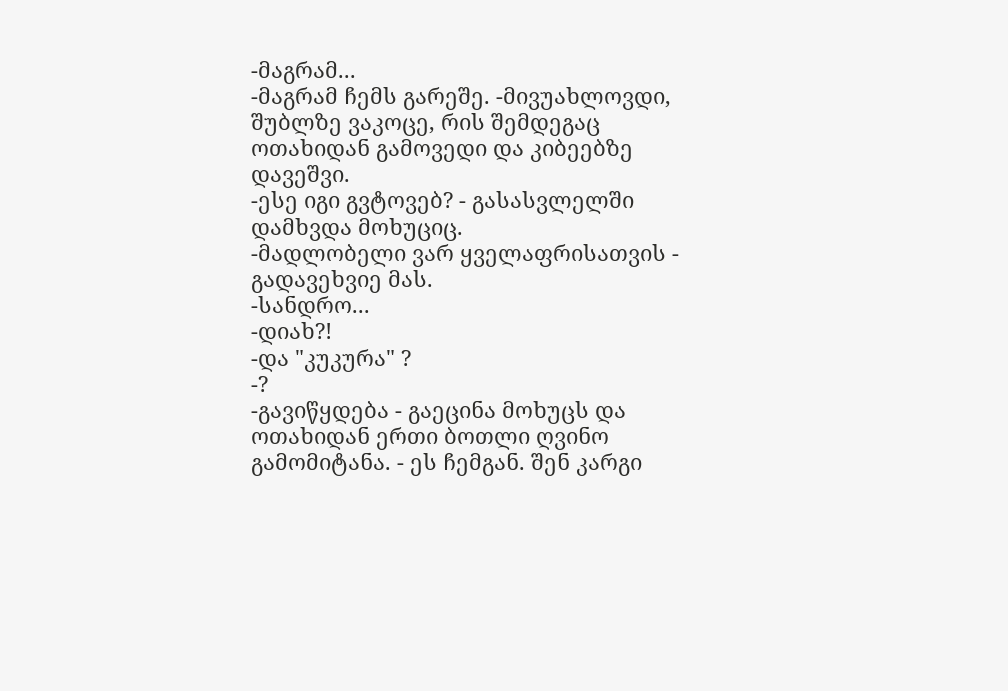-მაგრამ...
-მაგრამ ჩემს გარეშე. -მივუახლოვდი, შუბლზე ვაკოცე, რის შემდეგაც ოთახიდან გამოვედი და კიბეებზე დავეშვი.
-ესე იგი გვტოვებ? - გასასვლელში დამხვდა მოხუციც.
-მადლობელი ვარ ყველაფრისათვის - გადავეხვიე მას.
-სანდრო...
-დიახ?!
-და "კუკურა" ?
-?
-გავიწყდება - გაეცინა მოხუცს და ოთახიდან ერთი ბოთლი ღვინო გამომიტანა. - ეს ჩემგან. შენ კარგი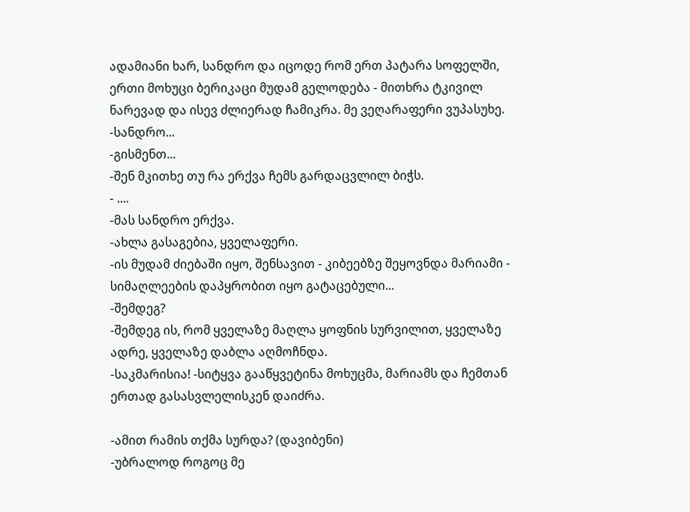ადამიანი ხარ, სანდრო და იცოდე რომ ერთ პატარა სოფელში,  ერთი მოხუცი ბერიკაცი მუდამ გელოდება - მითხრა ტკივილ ნარევად და ისევ ძლიერად ჩამიკრა. მე ვეღარაფერი ვუპასუხე.
-სანდრო...
-გისმენთ...
-შენ მკითხე თუ რა ერქვა ჩემს გარდაცვლილ ბიჭს.
- ....
-მას სანდრო ერქვა.
-ახლა გასაგებია, ყველაფერი.
-ის მუდამ ძიებაში იყო, შენსავით - კიბეებზე შეყოვნდა მარიამი - სიმაღლეების დაპყრობით იყო გატაცებული...
-შემდეგ?
-შემდეგ ის, რომ ყველაზე მაღლა ყოფნის სურვილით, ყველაზე ადრე, ყველაზე დაბლა აღმოჩნდა.
-საკმარისია! -სიტყვა გააწყვეტინა მოხუცმა, მარიამს და ჩემთან ერთად გასასვლელისკენ დაიძრა.

-ამით რამის თქმა სურდა? (დავიბენი)
-უბრალოდ როგოც მე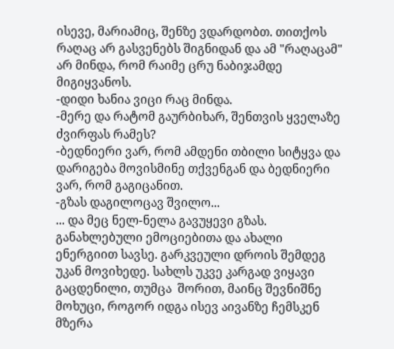ისევე, მარიამიც, შენზე ვდარდობთ. თითქოს რაღაც არ გასვენებს შიგნიდან და ამ "რაღაცამ" არ მინდა, რომ რაიმე ცრუ ნაბიჯამდე მიგიყვანოს.
-დიდი ხანია ვიცი რაც მინდა.
-მერე და რატომ გაურბიხარ, შენთვის ყველაზე ძვირფას რამეს?
-ბედნიერი ვარ, რომ ამდენი თბილი სიტყვა და დარიგება მოვისმინე თქვენგან და ბედნიერი ვარ, რომ გაგიცანით.
-გზას დაგილოცავ შვილო...
... და მეც ნელ-ნელა გავუყევი გზას. განახლებული ემოციებითა და ახალი ენერგიით სავსე. გარკვეული დროის შემდეგ უკან მოვიხედე. სახლს უკვე კარგად ვიყავი გაცდენილი, თუმცა  შორით, მაინც შევნიშნე მოხუცი, როგორ იდგა ისევ აივანზე ჩემსკენ მზერა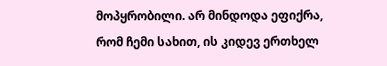მოპყრობილი. არ მინდოდა ეფიქრა, რომ ჩემი სახით, ის კიდევ ერთხელ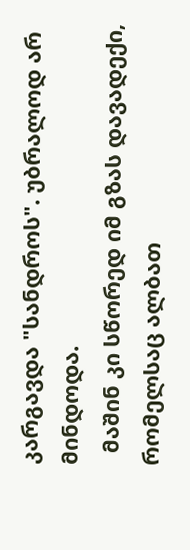კარგავდა "სანდროს". უბრალოდ არ მინდოდა.
  მაშინ კი სწორედ იმ გზას დავადექი, რომელსაც ალბათ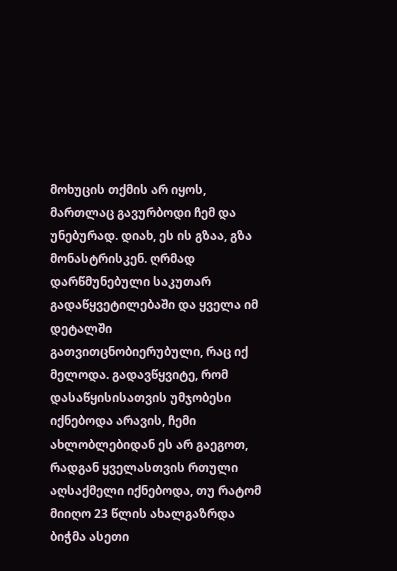მოხუცის თქმის არ იყოს, მართლაც გავურბოდი ჩემ და უნებურად. დიახ, ეს ის გზაა, გზა მონასტრისკენ. ღრმად დარწმუნებული საკუთარ გადაწყვეტილებაში და ყველა იმ დეტალში გათვითცნობიერუბული, რაც იქ მელოდა. გადავწყვიტე, რომ დასაწყისისათვის უმჯობესი იქნებოდა არავის, ჩემი ახლობლებიდან ეს არ გაეგოთ, რადგან ყველასთვის რთული აღსაქმელი იქნებოდა, თუ რატომ მიიღო 23 წლის ახალგაზრდა ბიჭმა ასეთი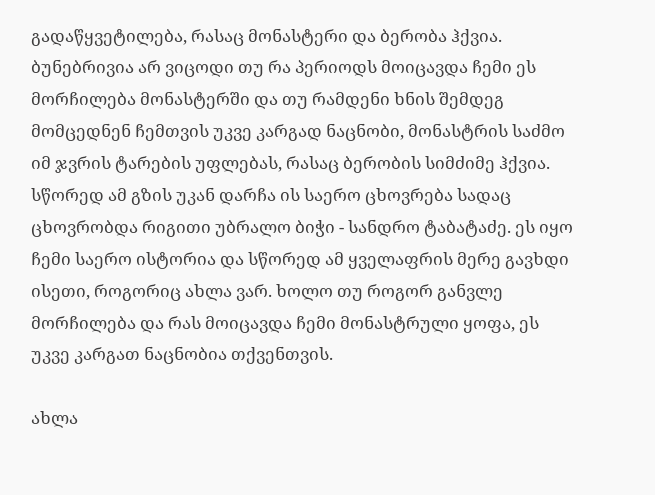გადაწყვეტილება, რასაც მონასტერი და ბერობა ჰქვია. ბუნებრივია არ ვიცოდი თუ რა პერიოდს მოიცავდა ჩემი ეს მორჩილება მონასტერში და თუ რამდენი ხნის შემდეგ მომცედნენ ჩემთვის უკვე კარგად ნაცნობი, მონასტრის საძმო იმ ჯვრის ტარების უფლებას, რასაც ბერობის სიმძიმე ჰქვია. სწორედ ამ გზის უკან დარჩა ის საერო ცხოვრება სადაც ცხოვრობდა რიგითი უბრალო ბიჭი - სანდრო ტაბატაძე. ეს იყო ჩემი საერო ისტორია და სწორედ ამ ყველაფრის მერე გავხდი ისეთი, როგორიც ახლა ვარ. ხოლო თუ როგორ განვლე მორჩილება და რას მოიცავდა ჩემი მონასტრული ყოფა, ეს უკვე კარგათ ნაცნობია თქვენთვის.

ახლა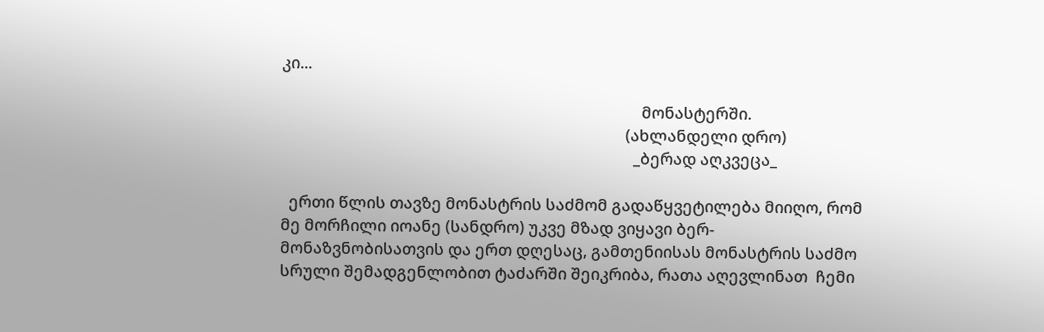კი...

                                                                                          მონასტერში.
                                                                                      (ახლანდელი დრო)
                                                                                        _ბერად აღკვეცა_

  ერთი წლის თავზე მონასტრის საძმომ გადაწყვეტილება მიიღო, რომ მე მორჩილი იოანე (სანდრო) უკვე მზად ვიყავი ბერ- მონაზვნობისათვის და ერთ დღესაც, გამთენიისას მონასტრის საძმო სრული შემადგენლობით ტაძარში შეიკრიბა, რათა აღევლინათ  ჩემი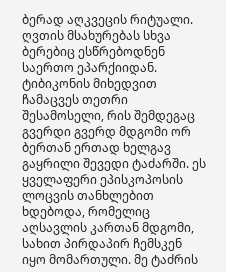ბერად აღკვეცის რიტუალი. ღვთის მსახურებას სხვა ბერებიც ესწრებოდნენ საერთო ეპარქიიდან. ტიბიკონის მიხედვით ჩამაცვეს თეთრი შესამოსელი, რის შემდეგაც გვერდი გვერდ მდგომი ორ ბერთან ერთად ხელგავ გაყრილი შევედი ტაძარში. ეს ყველაფერი ეპისკოპოსის ლოცვის თანხლებით ხდებოდა, რომელიც აღსავლის კართან მდგომი, სახით პირდაპირ ჩემსკენ იყო მომართული. მე ტაძრის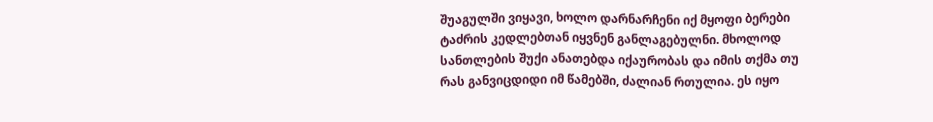შუაგულში ვიყავი, ხოლო დარნარჩენი იქ მყოფი ბერები ტაძრის კედლებთან იყვნენ განლაგებულნი. მხოლოდ სანთლების შუქი ანათებდა იქაურობას და იმის თქმა თუ რას განვიცდიდი იმ წამებში, ძალიან რთულია. ეს იყო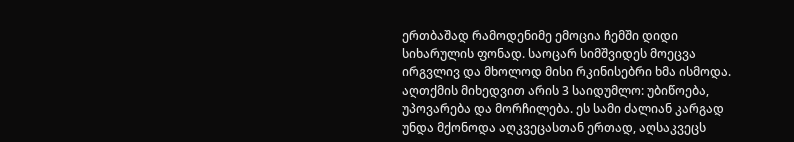ერთბაშად რამოდენიმე ემოცია ჩემში დიდი სიხარულის ფონად. საოცარ სიმშვიდეს მოეცვა ირგვლივ და მხოლოდ მისი რკინისებრი ხმა ისმოდა. აღთქმის მიხედვით არის 3 საიდუმლო: უბიწოება, უპოვარება და მორჩილება. ეს სამი ძალიან კარგად უნდა მქონოდა აღკვეცასთან ერთად, აღსაკვეცს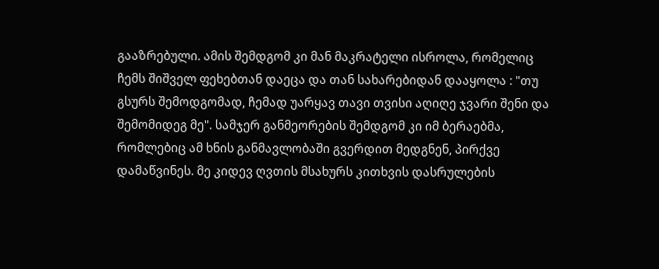გააზრებული. ამის შემდგომ კი მან მაკრატელი ისროლა, რომელიც ჩემს შიშველ ფეხებთან დაეცა და თან სახარებიდან დააყოლა : "თუ გსურს შემოდგომად, ჩემად უარყავ თავი თვისი აღიღე ჯვარი შენი და შემომიდეგ მე". სამჯერ განმეორების შემდგომ კი იმ ბერაებმა, რომლებიც ამ ხნის განმავლობაში გვერდით მედგნენ, პირქვე დამაწვინეს. მე კიდევ ღვთის მსახურს კითხვის დასრულების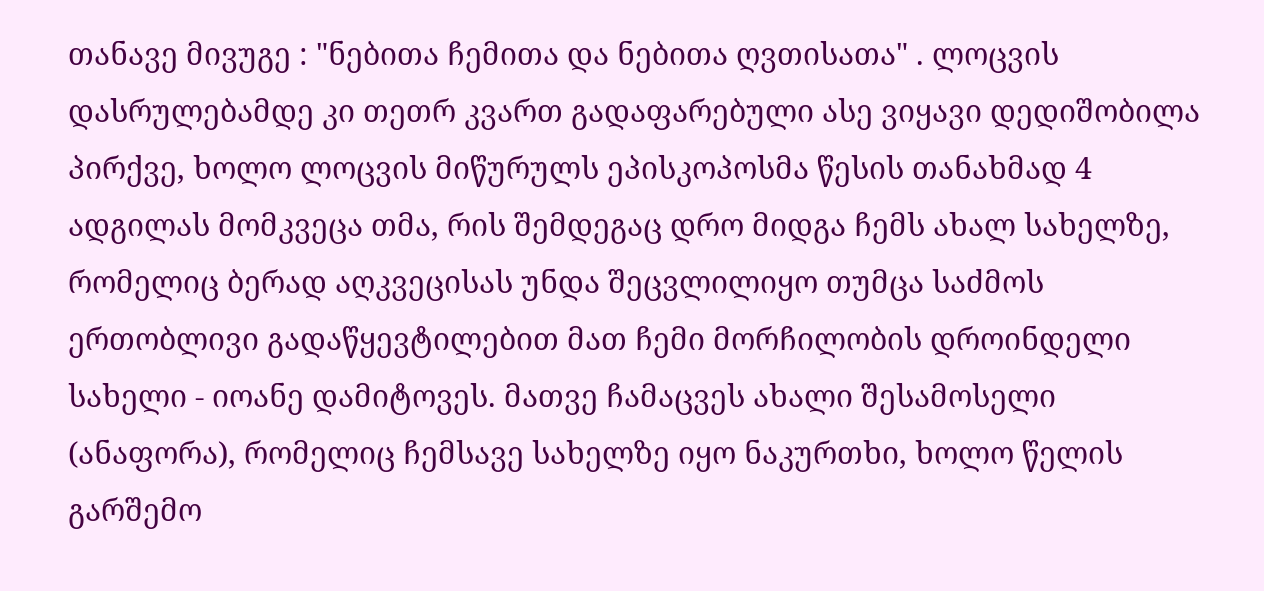თანავე მივუგე : "ნებითა ჩემითა და ნებითა ღვთისათა" . ლოცვის დასრულებამდე კი თეთრ კვართ გადაფარებული ასე ვიყავი დედიშობილა პირქვე, ხოლო ლოცვის მიწურულს ეპისკოპოსმა წესის თანახმად 4 ადგილას მომკვეცა თმა, რის შემდეგაც დრო მიდგა ჩემს ახალ სახელზე, რომელიც ბერად აღკვეცისას უნდა შეცვლილიყო თუმცა საძმოს ერთობლივი გადაწყევტილებით მათ ჩემი მორჩილობის დროინდელი სახელი - იოანე დამიტოვეს. მათვე ჩამაცვეს ახალი შესამოსელი (ანაფორა), რომელიც ჩემსავე სახელზე იყო ნაკურთხი, ხოლო წელის გარშემო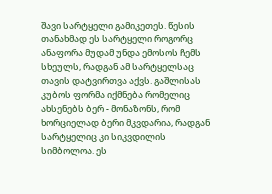შავი სარტყელი გამიკეთეს. წესის თანახმად ეს სარტყელი როგორც ანაფორა მუდამ უნდა ემოსოს ჩემს სხეულს, რადგან ამ სარტყელსაც თავის დატვირთვა აქვს. გაშლისას კუბოს ფორმა იქმნება რომელიც ახსენებს ბერ - მონაზონს, რომ ხორციელად ბერი მკვდარია, რადგან სარტყელიც კი სიკვდილის სიმბოლოა. ეს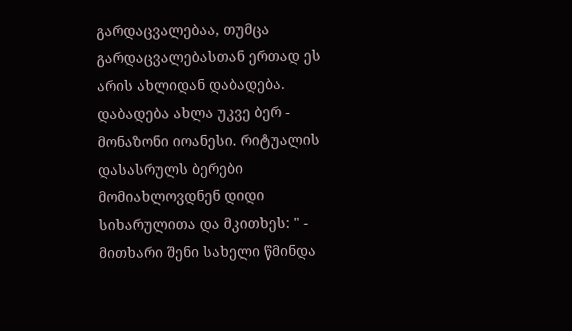გარდაცვალებაა, თუმცა გარდაცვალებასთან ერთად ეს არის ახლიდან დაბადება. დაბადება ახლა უკვე ბერ - მონაზონი იოანესი. რიტუალის დასასრულს ბერები მომიახლოვდნენ დიდი სიხარულითა და მკითხეს: " - მითხარი შენი სახელი წმინდა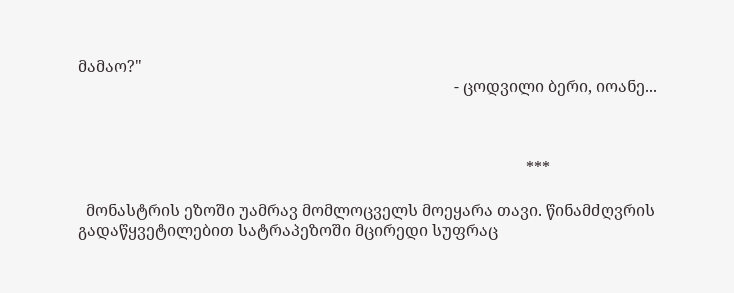მამაო?"
                                                                                              - ცოდვილი ბერი, იოანე...



                                                                                                                ***

  მონასტრის ეზოში უამრავ მომლოცველს მოეყარა თავი. წინამძღვრის გადაწყვეტილებით სატრაპეზოში მცირედი სუფრაც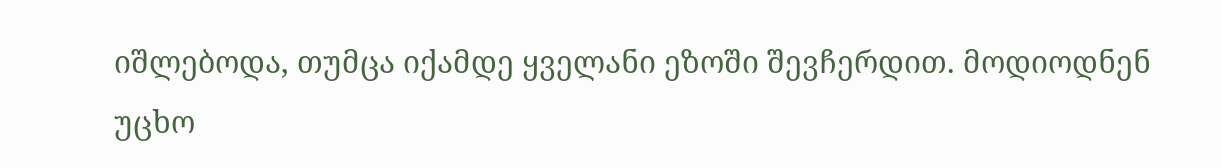იშლებოდა, თუმცა იქამდე ყველანი ეზოში შევჩერდით. მოდიოდნენ უცხო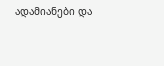ადამიანები და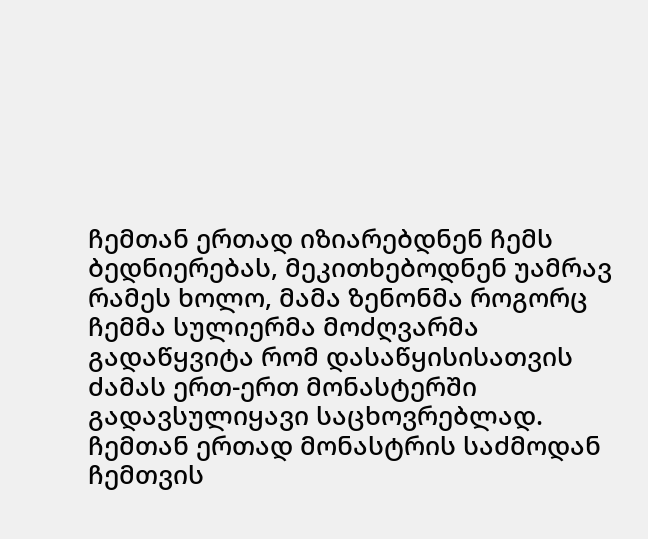ჩემთან ერთად იზიარებდნენ ჩემს ბედნიერებას, მეკითხებოდნენ უამრავ რამეს ხოლო, მამა ზენონმა როგორც ჩემმა სულიერმა მოძღვარმა გადაწყვიტა რომ დასაწყისისათვის ძამას ერთ-ერთ მონასტერში გადავსულიყავი საცხოვრებლად. ჩემთან ერთად მონასტრის საძმოდან ჩემთვის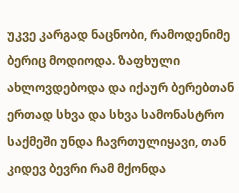უკვე კარგად ნაცნობი, რამოდენიმე ბერიც მოდიოდა. ზაფხული ახლოვდებოდა და იქაურ ბერებთან ერთად სხვა და სხვა სამონასტრო საქმეში უნდა ჩავრთულიყავი, თან კიდევ ბევრი რამ მქონდა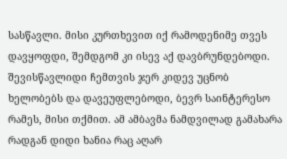სასწავლი. მისი კურთხევით იქ რამოდენიმე თვეს დავყოფდი, შემდგომ კი ისევ აქ დავბრუნდებოდი. შევისწავლიდი ჩემთვის ჯერ კიდევ უცნობ ხელობებს და დავეუფლებოდი, ბევრ საინტერესო რამეს, მისი თქმით. ამ ამბავმა ნამდვილად გამახარა რადგან დიდი ხანია რაც აღარ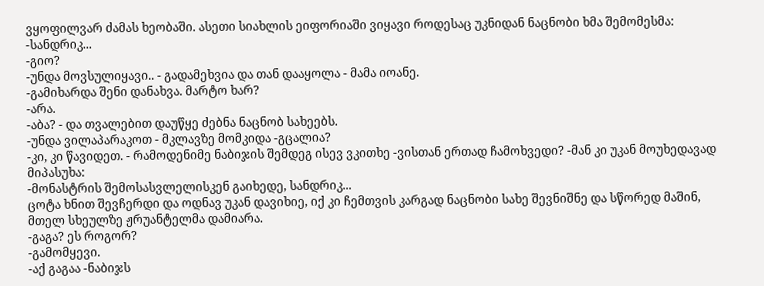ვყოფილვარ ძამას ხეობაში. ასეთი სიახლის ეიფორიაში ვიყავი როდესაც უკნიდან ნაცნობი ხმა შემომესმა:
-სანდრიკ...
-გიო?
-უნდა მოვსულიყავი.. - გადამეხვია და თან დააყოლა - მამა იოანე.
-გამიხარდა შენი დანახვა. მარტო ხარ?
-არა.
-აბა? - და თვალებით დაუწყე ძებნა ნაცნობ სახეებს.
-უნდა ვილაპარაკოთ - მკლავზე მომკიდა -გცალია?
-კი, კი წავიდეთ. - რამოდენიმე ნაბიჯის შემდეგ ისევ ვკითხე -ვისთან ერთად ჩამოხვედი? -მან კი უკან მოუხედავად მიპასუხა:
-მონასტრის შემოსასვლელისკენ გაიხედე, სანდრიკ...
ცოტა ხნით შევჩერდი და ოდნავ უკან დავიხიე, იქ კი ჩემთვის კარგად ნაცნობი სახე შევნიშნე და სწორედ მაშინ, მთელ სხეულზე ჟრუანტელმა დამიარა.
-გაგა? ეს როგორ?
-გამომყევი.
-აქ გაგაა -ნაბიჯს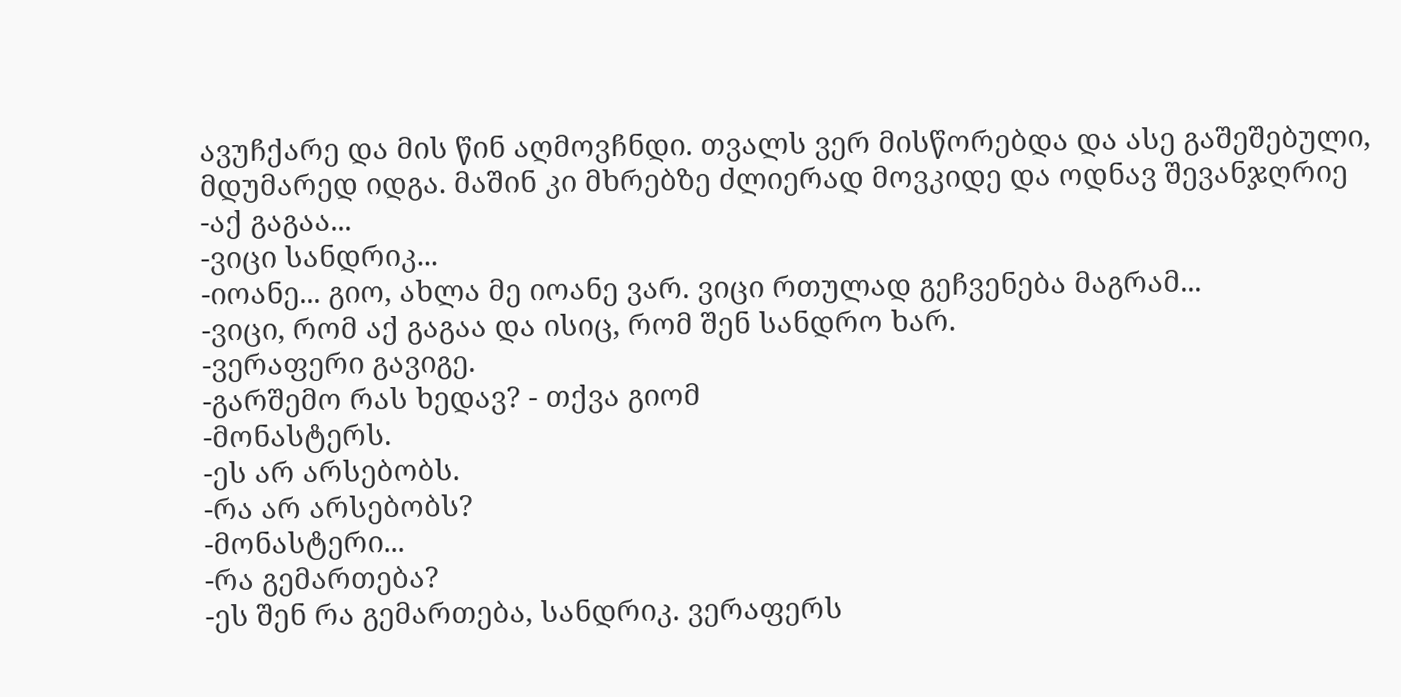ავუჩქარე და მის წინ აღმოვჩნდი. თვალს ვერ მისწორებდა და ასე გაშეშებული, მდუმარედ იდგა. მაშინ კი მხრებზე ძლიერად მოვკიდე და ოდნავ შევანჯღრიე
-აქ გაგაა...
-ვიცი სანდრიკ...
-იოანე... გიო, ახლა მე იოანე ვარ. ვიცი რთულად გეჩვენება მაგრამ...
-ვიცი, რომ აქ გაგაა და ისიც, რომ შენ სანდრო ხარ.
-ვერაფერი გავიგე.
-გარშემო რას ხედავ? - თქვა გიომ
-მონასტერს.
-ეს არ არსებობს.
-რა არ არსებობს?
-მონასტერი...
-რა გემართება?
-ეს შენ რა გემართება, სანდრიკ. ვერაფერს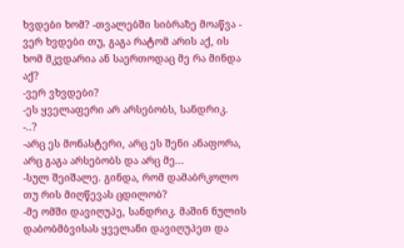ხვდები ხომ? -თვალებში სიბრაზე მოაწვა - ვერ ხვდები თუ, გაგა რატომ არის აქ, ის ხომ მკვდარია ან საერთოდაც მე რა მინდა აქ?
-ვერ ვხვდები?
-ეს ყველაფერი არ არსებობს, სანდრიკ.
-..?
-არც ეს მონასტერი, არც ეს შენი ანაფორა, არც გაგა არსებობს და არც მე...
-სულ შეიშალე. გინდა, რომ დამაბრკოლო თუ რის მიღწევას ცდილობ?
-მე ომში დავიღუპე, სანდრიკ. მაშინ ნულის დაბობმბვისას ყველანი დავიღუპეთ და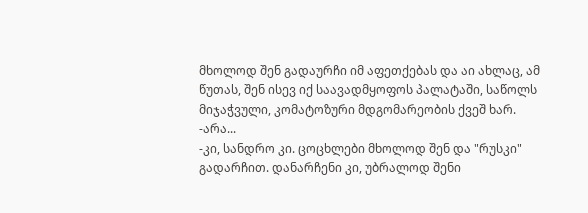მხოლოდ შენ გადაურჩი იმ აფეთქებას და აი ახლაც, ამ წუთას, შენ ისევ იქ საავადმყოფოს პალატაში, საწოლს მიჯაჭვული, კომატოზური მდგომარეობის ქვეშ ხარ.
-არა...
-კი, სანდრო კი. ცოცხლები მხოლოდ შენ და "რუსკი" გადარჩით. დანარჩენი კი, უბრალოდ შენი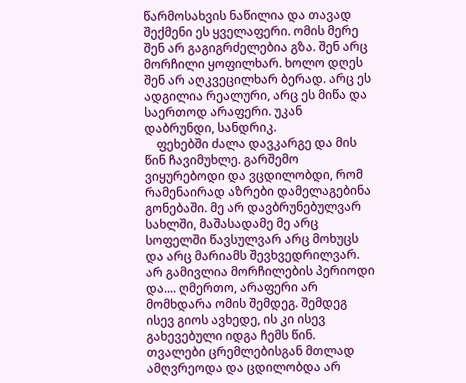წარმოსახვის ნაწილია და თავად შექმენი ეს ყველაფერი. ომის მერე შენ არ გაგიგრძელებია გზა. შენ არც მორჩილი ყოფილხარ. ხოლო დღეს შენ არ აღკვეცილხარ ბერად. არც ეს ადგილია რეალური, არც ეს მიწა და საერთოდ არაფერი. უკან დაბრუნდი, სანდრიკ.
    ფეხებში ძალა დავკარგე და მის წინ ჩავიმუხლე. გარშემო ვიყურებოდი და ვცდილობდი, რომ რამენაირად აზრები დამელაგებინა გონებაში. მე არ დავბრუნებულვარ სახლში, მაშასადამე მე არც სოფელში წავსულვარ არც მოხუცს და არც მარიამს შევხვედრილვარ. არ გამივლია მორჩილების პერიოდი და.... ღმერთო, არაფერი არ მომხდარა ომის შემდეგ. შემდეგ ისევ გიოს ავხედე, ის კი ისევ გახევებული იდგა ჩემს წინ. თვალები ცრემლებისგან მთლად ამღვრეოდა და ცდილობდა არ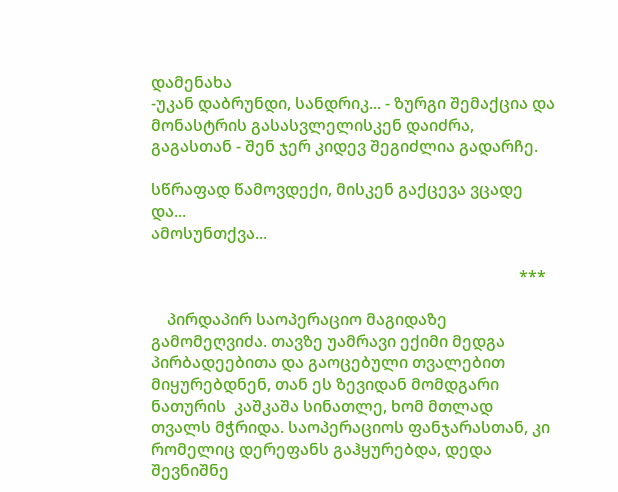დამენახა
-უკან დაბრუნდი, სანდრიკ... - ზურგი შემაქცია და მონასტრის გასასვლელისკენ დაიძრა, გაგასთან - შენ ჯერ კიდევ შეგიძლია გადარჩე.

სწრაფად წამოვდექი, მისკენ გაქცევა ვცადე და...
ამოსუნთქვა...

                                                                                            ***

    პირდაპირ საოპერაციო მაგიდაზე გამომეღვიძა. თავზე უამრავი ექიმი მედგა პირბადეებითა და გაოცებული თვალებით მიყურებდნენ, თან ეს ზევიდან მომდგარი ნათურის  კაშკაშა სინათლე, ხომ მთლად თვალს მჭრიდა. საოპერაციოს ფანჯარასთან, კი რომელიც დერეფანს გაჰყურებდა, დედა შევნიშნე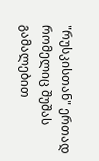"რუსკისთან" ერთად რომელიც შუშას გამალებით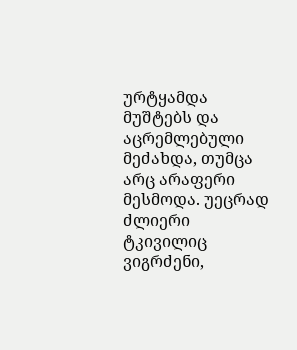ურტყამდა მუშტებს და აცრემლებული მეძახდა, თუმცა არც არაფერი მესმოდა. უეცრად ძლიერი ტკივილიც ვიგრძენი,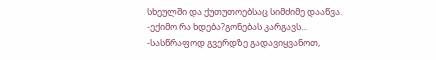სხეულში და ქუთუთოებსაც სიმძიმე დააწვა.
-ექიმო რა ხდება?გონებას კარგავს...
-სასწრაფოდ გვერდზე გადავიყვანოთ,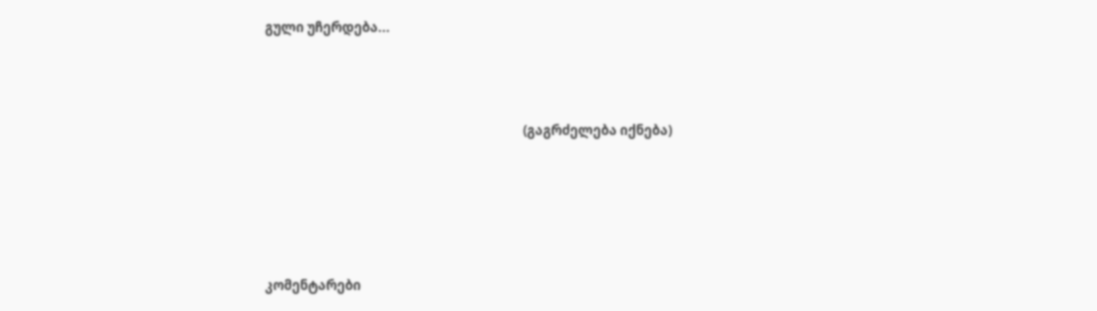გული უჩერდება...



                                                                                      (გაგრძელება იქნება)





კომენტარები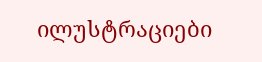ილუსტრაციები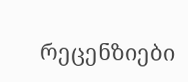რეცენზიები